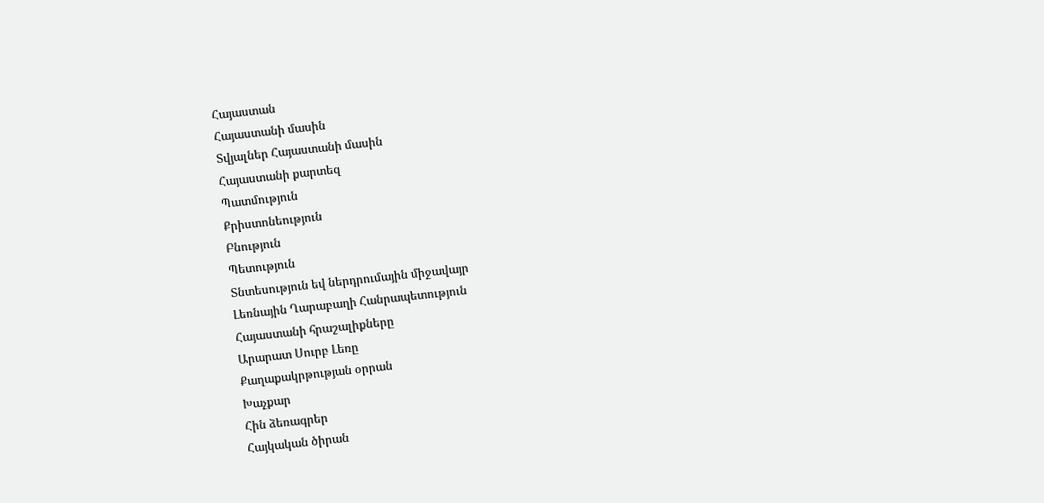Հայաստան
Հայաստանի մասին
Տվյալներ Հայաստանի մասին
Հայաստանի քարտեզ
Պատմություն
Քրիստոնեություն
Բնություն
Պետություն
Տնտեսություն եվ ներդրումային միջավայր
Լեռնային Ղարաբաղի Հանրապետություն
Հայաստանի հրաշալիքները
Արարատ Սուրբ Լեռը
Քաղաքակրթության օրրան
Խաչքար
Հին ձեռագրեր
Հայկական ծիրան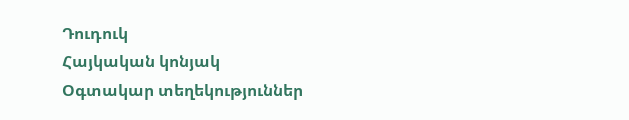Դուդուկ
Հայկական կոնյակ
Օգտակար տեղեկություններ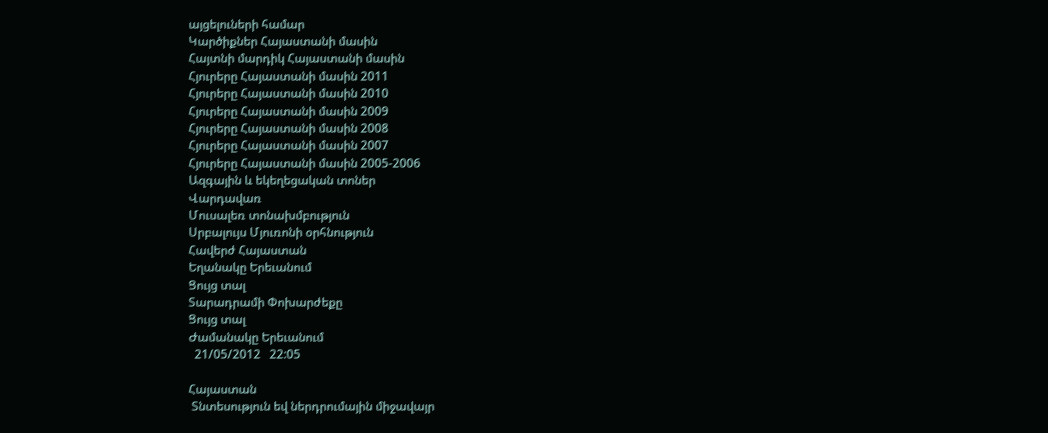այցելուների համար
Կարծիքներ Հայաստանի մասին
Հայտնի մարդիկ Հայաստանի մասին
Հյուրերը Հայաստանի մասին 2011
Հյուրերը Հայաստանի մասին 2010
Հյուրերը Հայաստանի մասին 2009
Հյուրերը Հայաստանի մասին 2008
Հյուրերը Հայաստանի մասին 2007
Հյուրերը Հայաստանի մասին 2005-2006
Ազգային և եկեղեցական տոներ
Վարդավառ
Մուսալեռ տոնախմբություն
Սրբալույս Մյուռոնի օրհնություն
Հավերժ Հայաստան
Եղանակը Երեւանում
Ցույց տալ
Տարադրամի Փոխարժեքը
Ցույց տալ
Ժամանակը Երեւանում
  21/05/2012   22:05

Հայաստան
 Տնտեսություն եվ ներդրումային միջավայր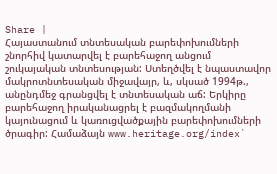Share |
Հայաստանում տնտեսական բարեփոխումների շնորհիվ կատարվել է բարեհաջող անցում շուկայական տնտեսության: Ստեղծվել է նպաստավոր մակրոտնտեսական միջավայր, և, սկսած 1994թ., անընդմեջ գրանցվել է տնտեսական աճ: Երկիրը բարեհաջող իրականացրել է բազմակողմանի կայունացում և կառուցվածքային բարեփոխումների ծրագիր: Համաձայն www.heritage.org/index`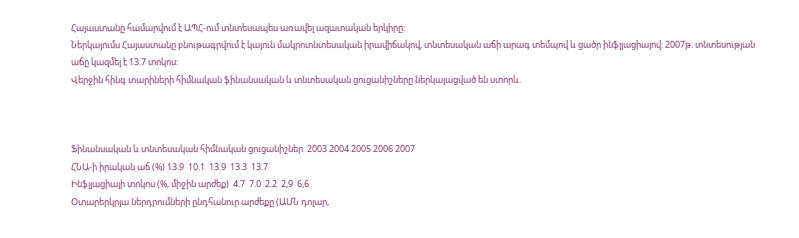Հայաստանը համարվում է ԱՊՀ-ում տնտեսապես առավել ազատական երկիրը:
Ներկայումս Հայաստանը բնութագրվում է կայուն մակրոտնտեսական իրավիճակով, տնտեսական աճի արագ տեմպով և ցածր ինֆլյացիայով: 2007թ. տնտեսության աճը կազմել է 13.7 տոկոս:
Վերջին հինգ տարիների հիմնական ֆինանսական և տնտեսական ցուցանիշները ներկայացված են ստորև.



Ֆինանսական և տնտեսական հիմնական ցուցանիշներ  2003 2004 2005 2006 2007
ՀՆԱ-ի իրական աճ (%) 13.9  10.1  13.9  13.3  13.7
Ինֆլյացիայի տոկոս (%, միջին արժեք)  4.7  7.0  2.2  2,9  6,6
Օտարերկրյա ներդրումների ընդհանուր արժեքը (ԱՄՆ դոլար,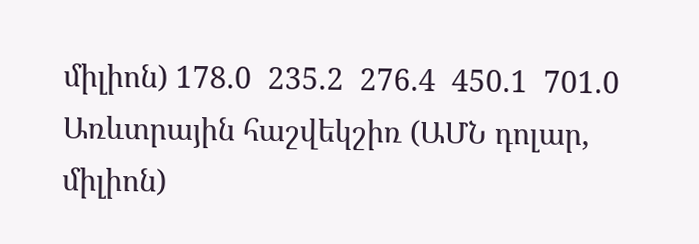միլիոն) 178.0  235.2  276.4  450.1  701.0
Առևտրային հաշվեկշիռ (ԱՄՆ դոլար, միլիոն)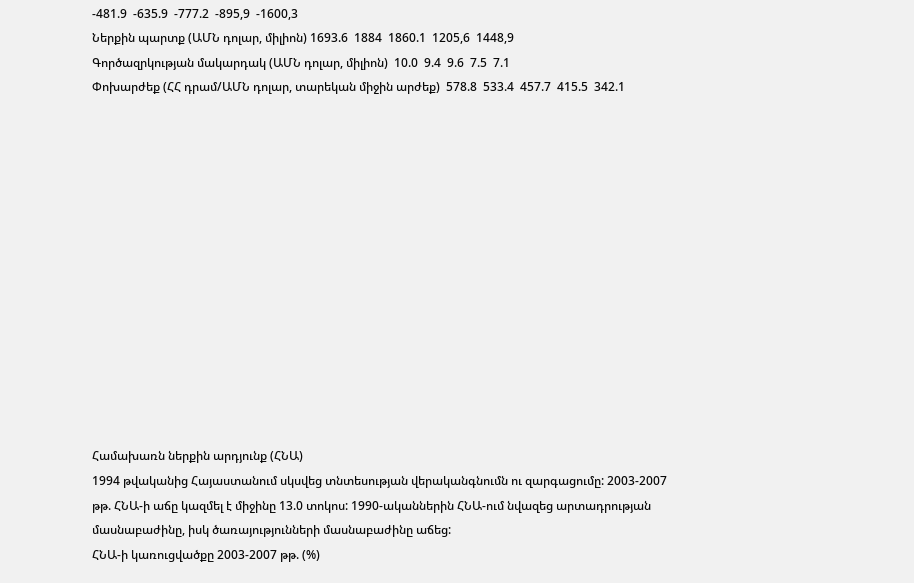-481.9  -635.9  -777.2  -895,9  -1600,3
Ներքին պարտք (ԱՄՆ դոլար, միլիոն) 1693.6  1884  1860.1  1205,6  1448,9
Գործազրկության մակարդակ (ԱՄՆ դոլար, միլիոն)  10.0  9.4  9.6  7.5  7.1
Փոխարժեք (ՀՀ դրամ/ԱՄՆ դոլար, տարեկան միջին արժեք)  578.8  533.4  457.7  415.5  342.1














Համախառն ներքին արդյունք (ՀՆԱ)
1994 թվականից Հայաստանում սկսվեց տնտեսության վերականգնումն ու զարգացումը: 2003-2007 թթ. ՀՆԱ-ի աճը կազմել է միջինը 13.0 տոկոս: 1990-ականներին ՀՆԱ-ում նվազեց արտադրության մասնաբաժինը, իսկ ծառայությունների մասնաբաժինը աճեց:
ՀՆԱ-ի կառուցվածքը 2003-2007 թթ. (%)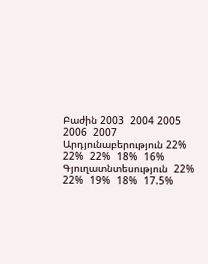Բաժին 2003  2004 2005 2006  2007
Արդյունաբերություն 22%  22%  22%  18%  16%
Գյուղատնտեսություն  22%  22%  19%  18%  17.5%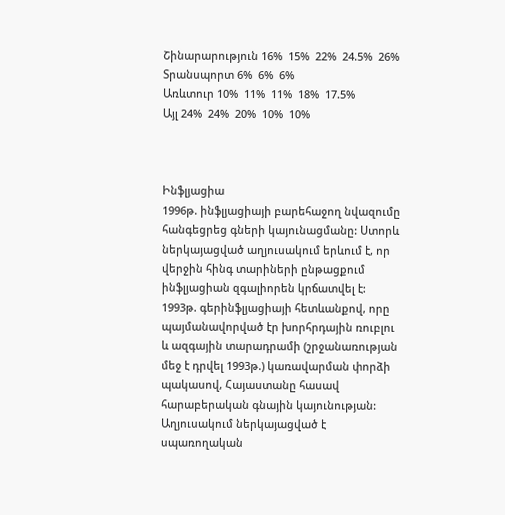Շինարարություն 16%  15%  22%  24.5%  26%
Տրանսպորտ 6%  6%  6%
Առևտուր 10%  11%  11%  18%  17.5%
Այլ 24%  24%  20%  10%  10%



Ինֆլյացիա
1996թ. ինֆլյացիայի բարեհաջող նվազումը հանգեցրեց գների կայունացմանը: Ստորև ներկայացված աղյուսակում երևում է, որ վերջին հինգ տարիների ընթացքում ինֆլյացիան զգալիորեն կրճատվել է: 1993թ. գերինֆլյացիայի հետևանքով, որը պայմանավորված էր խորհրդային ռուբլու և ազգային տարադրամի (շրջանառության մեջ է դրվել 1993թ.) կառավարման փորձի պակասով, Հայաստանը հասավ հարաբերական գնային կայունության: Աղյուսակում ներկայացված է սպառողական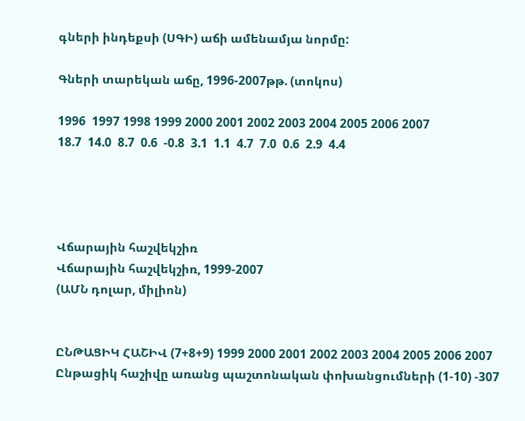գների ինդեքսի (ՍԳԻ) աճի ամենամյա նորմը:

Գների տարեկան աճը, 1996-2007թթ. (տոկոս)

1996  1997 1998 1999 2000 2001 2002 2003 2004 2005 2006 2007
18.7  14.0  8.7  0.6  -0.8  3.1  1.1  4.7  7.0  0.6  2.9  4.4




Վճարային հաշվեկշիռ
Վճարային հաշվեկշիռ, 1999-2007
(ԱՄՆ դոլար, միլիոն)


ԸՆԹԱՑԻԿ ՀԱՇԻՎ (7+8+9) 1999 2000 2001 2002 2003 2004 2005 2006 2007
Ընթացիկ հաշիվը առանց պաշտոնական փոխանցումների (1-10) -307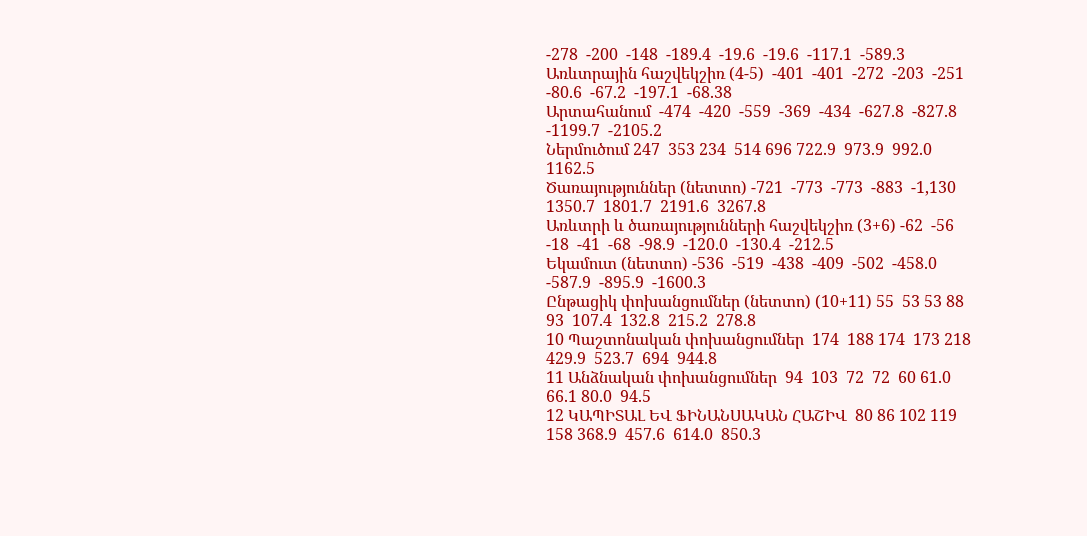-278  -200  -148  -189.4  -19.6  -19.6  -117.1  -589.3
Առևտրային հաշվեկշիռ (4-5)  -401  -401  -272  -203  -251  -80.6  -67.2  -197.1  -68.38
Արտահանում  -474  -420  -559  -369  -434  -627.8  -827.8  -1199.7  -2105.2
Ներմուծում 247  353 234  514 696 722.9  973.9  992.0  1162.5
Ծառայություններ (նետտո) -721  -773  -773  -883  -1,130  1350.7  1801.7  2191.6  3267.8
Առևտրի և ծառայությունների հաշվեկշիռ (3+6) -62  -56  -18  -41  -68  -98.9  -120.0  -130.4  -212.5
Եկամուտ (նետտո) -536  -519  -438  -409  -502  -458.0  -587.9  -895.9  -1600.3
Ընթացիկ փոխանցումներ (նետտո) (10+11) 55  53 53 88  93  107.4  132.8  215.2  278.8
10 Պաշտոնական փոխանցումներ  174  188 174  173 218  429.9  523.7  694  944.8
11 Անձնական փոխանցումներ  94  103  72  72  60 61.0 66.1 80.0  94.5
12 ԿԱՊԻՏԱԼ ԵՎ ՖԻՆԱՆՍԱԿԱՆ ՀԱՇԻՎ  80 86 102 119 158 368.9  457.6  614.0  850.3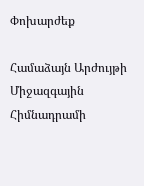Փոխարժեք

Համաձայն Արժույթի Միջազգային Հիմնադրամի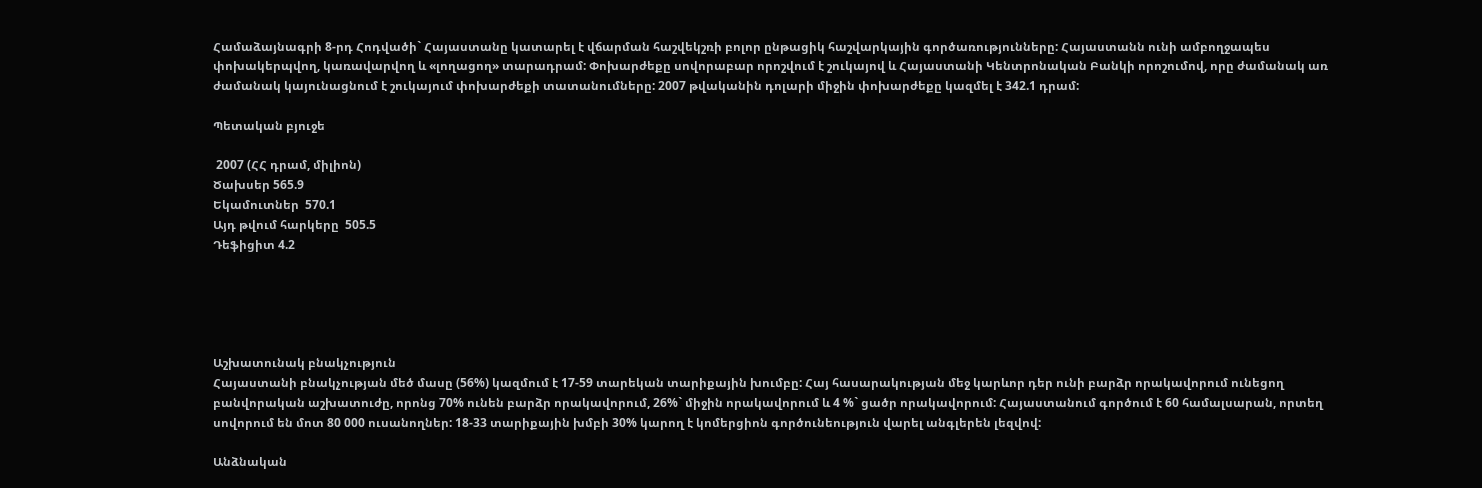Համաձայնագրի 8-րդ Հոդվածի` Հայաստանը կատարել է վճարման հաշվեկշռի բոլոր ընթացիկ հաշվարկային գործառությունները: Հայաստանն ունի ամբողջապես փոխակերպվող, կառավարվող և «լողացող» տարադրամ: Փոխարժեքը սովորաբար որոշվում է շուկայով և Հայաստանի Կենտրոնական Բանկի որոշումով, որը ժամանակ առ ժամանակ կայունացնում է շուկայում փոխարժեքի տատանումները: 2007 թվականին դոլարի միջին փոխարժեքը կազմել է 342.1 դրամ:

Պետական բյուջե

 2007 (ՀՀ դրամ, միլիոն)
Ծախսեր 565.9
Եկամուտներ  570.1
Այդ թվում հարկերը  505.5
Դեֆիցիտ 4.2





Աշխատունակ բնակչություն
Հայաստանի բնակչության մեծ մասը (56%) կազմում է 17-59 տարեկան տարիքային խումբը: Հայ հասարակության մեջ կարևոր դեր ունի բարձր որակավորում ունեցող բանվորական աշխատուժը, որոնց 70% ունեն բարձր որակավորում, 26%` միջին որակավորում և 4 %` ցածր որակավորում: Հայաստանում գործում է 60 համալսարան, որտեղ սովորում են մոտ 80 000 ուսանողներ: 18-33 տարիքային խմբի 30% կարող է կոմերցիոն գործունեություն վարել անգլերեն լեզվով:

Անձնական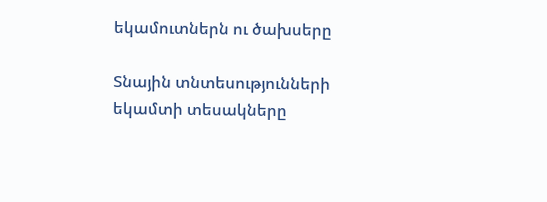եկամուտներն ու ծախսերը

Տնային տնտեսությունների եկամտի տեսակները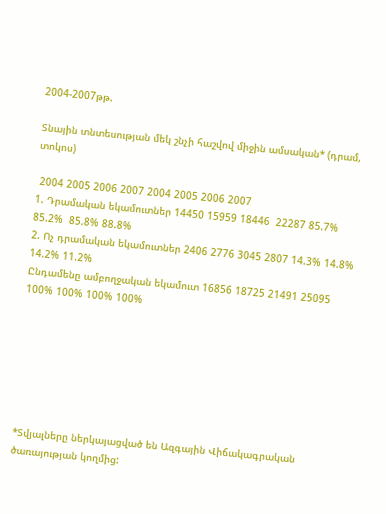2004-2007թթ.

Տնային տնտեսության մեկ շնչի հաշվով միջին ամսական* (դրամ, տոկոս)

 2004 2005 2006 2007 2004 2005 2006 2007
1. Դրամական եկամուտներ 14450 15959 18446  22287 85.7%  85.2%  85.8% 88.8%
2. Ոչ դրամական եկամուտներ 2406 2776 3045 2807 14.3% 14.8% 14.2% 11.2%
Ընդամենը ամբողջական եկամուտ 16856 18725 21491 25095 100% 100% 100% 100%







*Տվյալները ներկայացված են Ազգային Վիճակագրական ծառայության կողմից: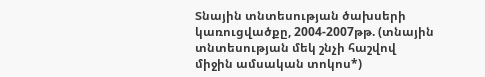Տնային տնտեսության ծախսերի կառուցվածքը, 2004-2007թթ. (տնային տնտեսության մեկ շնչի հաշվով միջին ամսական տոկոս*)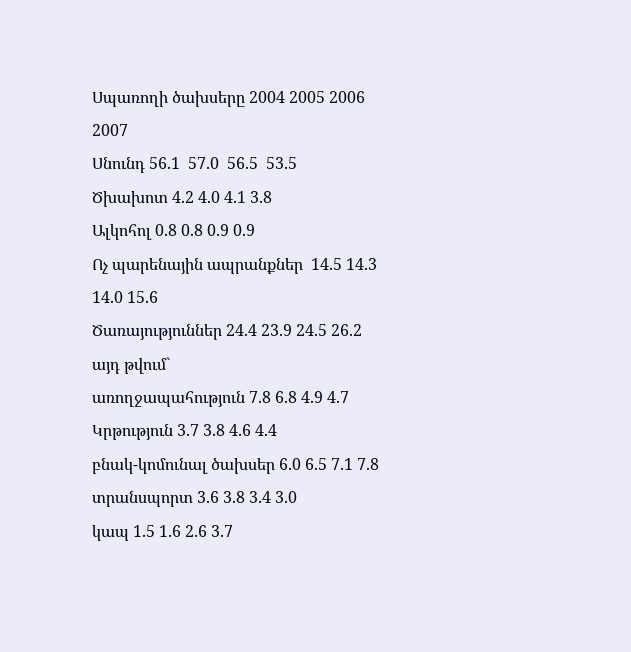Սպառողի ծախսերը 2004 2005 2006 2007
Սնունդ 56.1  57.0  56.5  53.5
Ծխախոտ 4.2 4.0 4.1 3.8
Ալկոհոլ 0.8 0.8 0.9 0.9
Ոչ պարենային ապրանքներ  14.5 14.3 14.0 15.6
Ծառայություններ 24.4 23.9 24.5 26.2
այդ թվում`
առողջապահություն 7.8 6.8 4.9 4.7
Կրթություն 3.7 3.8 4.6 4.4
բնակ-կոմունալ ծախսեր 6.0 6.5 7.1 7.8
տրանսպորտ 3.6 3.8 3.4 3.0
կապ 1.5 1.6 2.6 3.7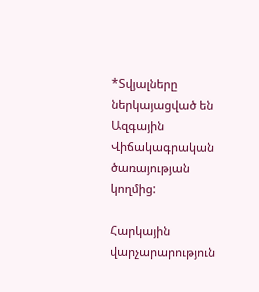*Տվյալները ներկայացված են Ազգային Վիճակագրական ծառայության կողմից:

Հարկային վարչարարություն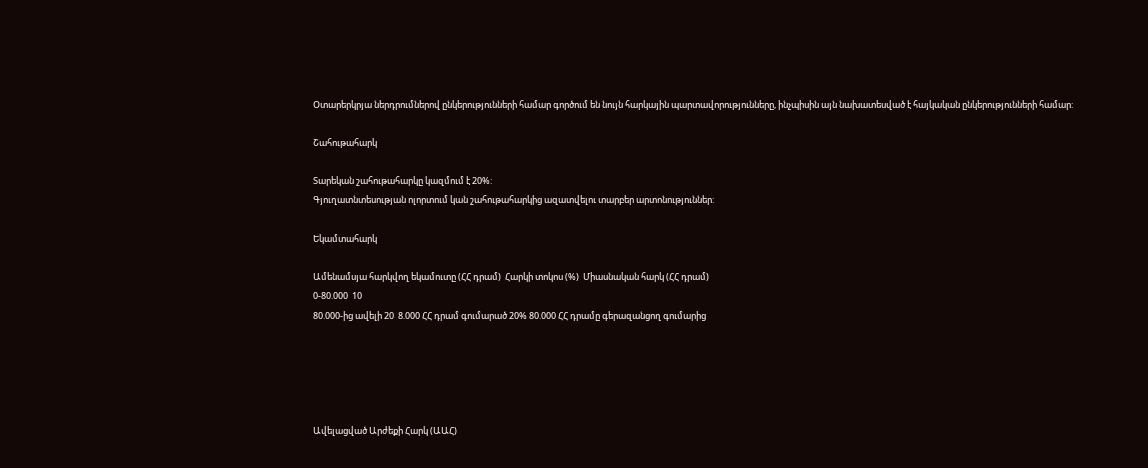Օտարերկրյա ներդրումներով ընկերությունների համար գործում են նույն հարկային պարտավորությունները, ինչպիսին այն նախատեսված է հայկական ընկերությունների համար:

Շահութահարկ

Տարեկան շահութահարկը կազմում է 20%:
Գյուղատնտեսության ոլորտում կան շահութահարկից ազատվելու տարբեր արտոնություններ:

Եկամտահարկ

Ամենամսյա հարկվող եկամուտը (ՀՀ դրամ)  Հարկի տոկոս (%)  Միասնական հարկ (ՀՀ դրամ)
0-80.000  10
80.000-ից ավելի 20  8.000 ՀՀ դրամ գումարած 20% 80.000 ՀՀ դրամը գերազանցող գումարից





Ավելացված Արժեքի Հարկ (ԱԱՀ)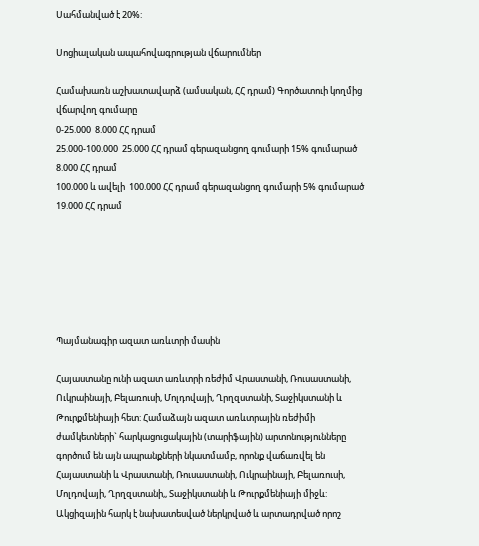Սահմանված է 20%:

Սոցիալական ապահովագրության վճարումներ

Համախառն աշխատավարձ (ամսական, ՀՀ դրամ) Գործատուի կողմից վճարվող գումարը
0-25.000  8.000 ՀՀ դրամ
25.000-100.000  25.000 ՀՀ դրամ գերազանցող գումարի 15% գումարած 8.000 ՀՀ դրամ
100.000 և ավելի  100.000 ՀՀ դրամ գերազանցող գումարի 5% գումարած 19.000 ՀՀ դրամ






Պայմանագիր ազատ առևտրի մասին

Հայաստանը ունի ազատ առևտրի ռեժիմ Վրաստանի, Ռուսաստանի, Ուկրաինայի, Բելառուսի, Մոլդովայի, Ղրղզստանի, Տաջիկստանի և Թուրքմենիայի հետ: Համաձայն ազատ առևտրային ռեժիմի ժամկետների` հարկացուցակային (տարիֆային) արտոնությունները գործում են այն ապրանքների նկատմամբ, որոնք վաճառվել են Հայաստանի և Վրաստանի, Ռուսաստանի, Ուկրաինայի, Բելառուսի, Մոլդովայի, Ղրղզստանի,, Տաջիկստանի և Թուրքմենիայի միջև: Ակցիզային հարկ է նախատեսված ներկրված և արտադրված որոշ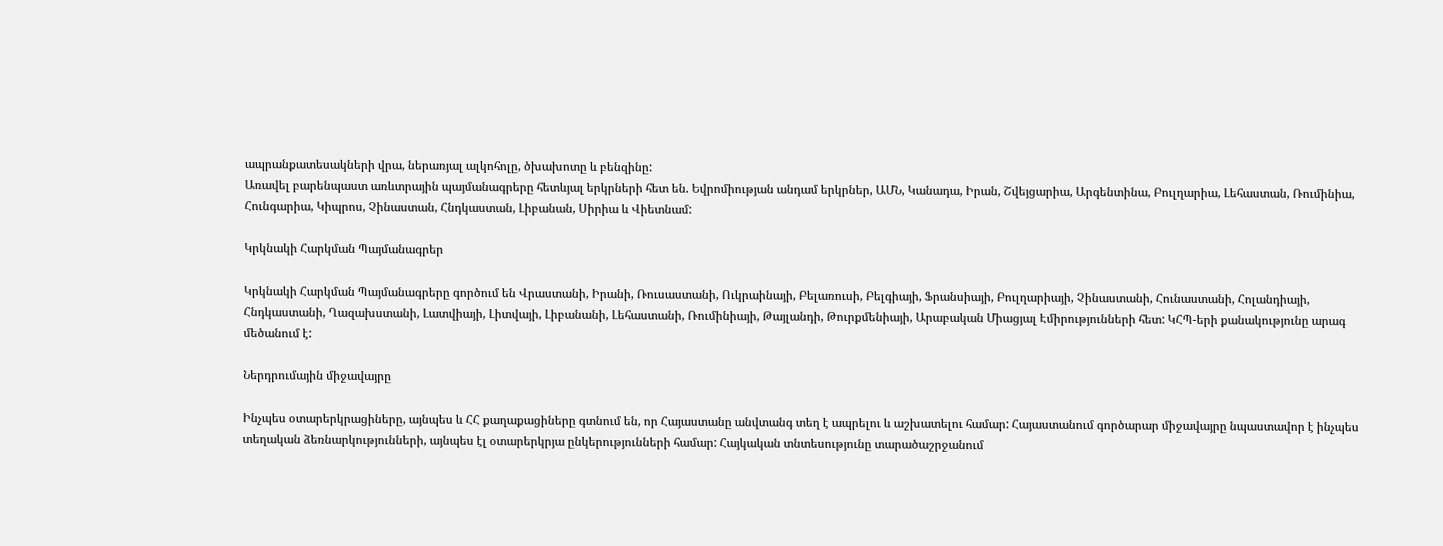ապրանքատեսակների վրա, ներառյալ ալկոհոլը, ծխախոտը և բենզինը:
Առավել բարենպաստ առևտրային պայմանագրերը հետևյալ երկրների հետ են. Եվրոմիության անդամ երկրներ, ԱՄՆ, Կանադա, Իրան, Շվեյցարիա, Արգենտինա, Բուլղարիա, Լեհաստան, Ռումինիա, Հունգարիա, Կիպրոս, Չինաստան, Հնդկաստան, Լիբանան, Սիրիա և Վիետնամ:

Կրկնակի Հարկման Պայմանագրեր

Կրկնակի Հարկման Պայմանագրերը գործում են Վրաստանի, Իրանի, Ռուսաստանի, Ուկրաինայի, Բելառուսի, Բելգիայի, Ֆրանսիայի, Բուլղարիայի, Չինաստանի, Հունաստանի, Հոլանդիայի, Հնդկաստանի, Ղազախստանի, Լատվիայի, Լիտվայի, Լիբանանի, Լեհաստանի, Ռումինիայի, Թայլանդի, Թուրքմենիայի, Արաբական Միացյալ Էմիրությունների հետ: ԿՀՊ-երի քանակությունը արագ մեծանում է:

Ներդրումային միջավայրը

Ինչպես օտարերկրացիները, այնպես և ՀՀ քաղաքացիները գտնում են, որ Հայաստանը անվտանգ տեղ է ապրելու և աշխատելու համար: Հայաստանում գործարար միջավայրը նպաստավոր է ինչպես տեղական ձեռնարկությունների, այնպես էլ օտարերկրյա ընկերությունների համար: Հայկական տնտեսությունը տարածաշրջանում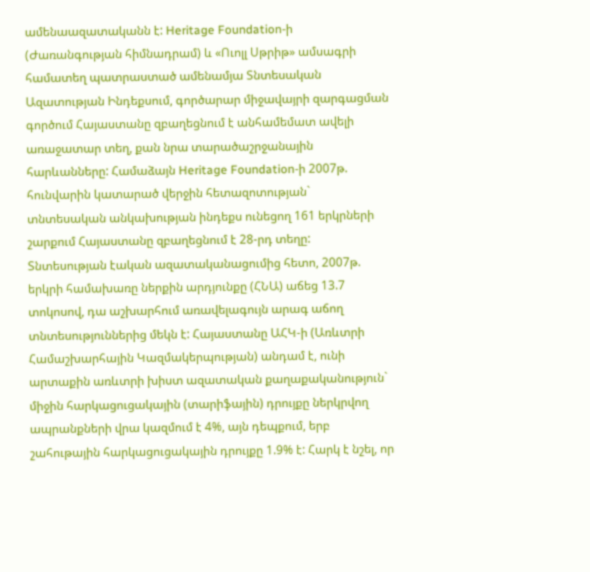ամենաազատականն է: Heritage Foundation-ի (Ժառանգության հիմնադրամ) և «Ուոլլ Սթրիթ» ամսագրի համատեղ պատրաստած ամենամյա Տնտեսական Ազատության Ինդեքսում, գործարար միջավայրի զարգացման գործում Հայաստանը զբաղեցնում է անհամեմատ ավելի առաջատար տեղ, քան նրա տարածաշրջանային հարևանները: Համաձայն Heritage Foundation-ի 2007թ. հունվարին կատարած վերջին հետազոտության` տնտեսական անկախության ինդեքս ունեցող 161 երկրների շարքում Հայաստանը զբաղեցնում է 28-րդ տեղը: Տնտեսության էական ազատականացումից հետո, 2007թ. երկրի համախառը ներքին արդյունքը (ՀՆԱ) աճեց 13.7 տոկոսով, դա աշխարհում առավելագույն արագ աճող տնտեսություններից մեկն է: Հայաստանը ԱՀԿ-ի (Առևտրի Համաշխարհային Կազմակերպության) անդամ է, ունի արտաքին առևտրի խիստ ազատական քաղաքականություն` միջին հարկացուցակային (տարիֆային) դրույքը ներկրվող ապրանքների վրա կազմում է 4%, այն դեպքում, երբ շահութային հարկացուցակային դրույքը 1.9% է: Հարկ է նշել, որ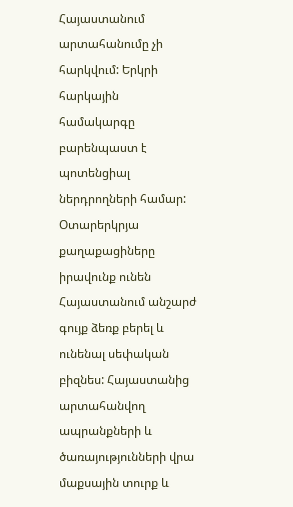Հայաստանում արտահանումը չի հարկվում: Երկրի հարկային համակարգը բարենպաստ է պոտենցիալ ներդրողների համար: Օտարերկրյա քաղաքացիները իրավունք ունեն Հայաստանում անշարժ գույք ձեռք բերել և ունենալ սեփական բիզնես: Հայաստանից արտահանվող ապրանքների և ծառայությունների վրա մաքսային տուրք և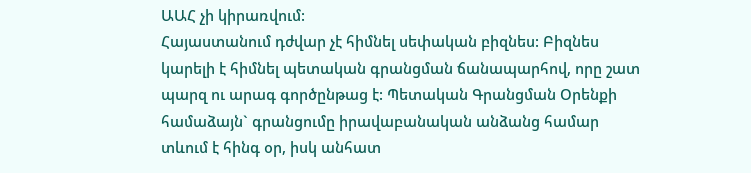ԱԱՀ չի կիրառվում:
Հայաստանում դժվար չէ հիմնել սեփական բիզնես: Բիզնես կարելի է հիմնել պետական գրանցման ճանապարհով, որը շատ պարզ ու արագ գործընթաց է: Պետական Գրանցման Օրենքի համաձայն` գրանցումը իրավաբանական անձանց համար տևում է հինգ օր, իսկ անհատ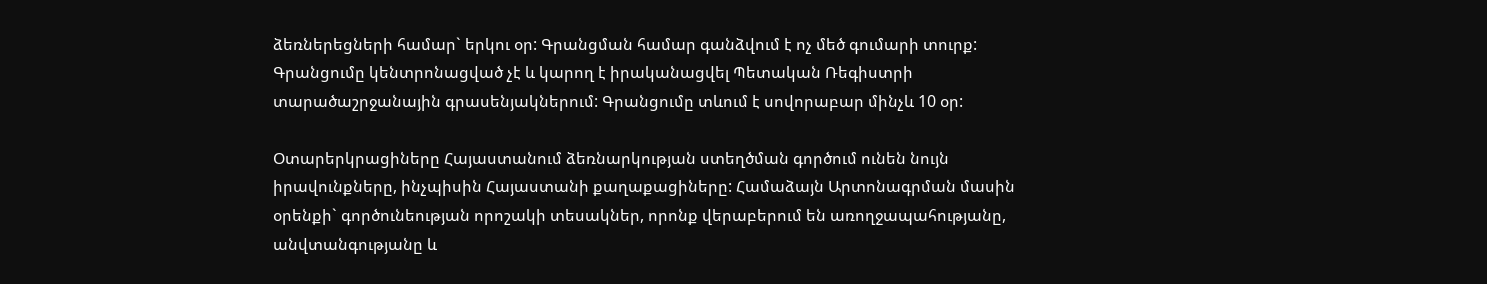ձեռներեցների համար` երկու օր: Գրանցման համար գանձվում է ոչ մեծ գումարի տուրք: Գրանցումը կենտրոնացված չէ և կարող է իրականացվել Պետական Ռեգիստրի տարածաշրջանային գրասենյակներում: Գրանցումը տևում է սովորաբար մինչև 10 օր:

Օտարերկրացիները Հայաստանում ձեռնարկության ստեղծման գործում ունեն նույն իրավունքները, ինչպիսին Հայաստանի քաղաքացիները: Համաձայն Արտոնագրման մասին օրենքի` գործունեության որոշակի տեսակներ, որոնք վերաբերում են առողջապահությանը, անվտանգությանը և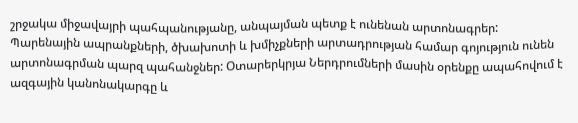շրջակա միջավայրի պահպանությանը, անպայման պետք է ունենան արտոնագրեր: Պարենային ապրանքների, ծխախոտի և խմիչքների արտադրության համար գոյություն ունեն արտոնագրման պարզ պահանջներ: Օտարերկրյա Ներդրումների մասին օրենքը ապահովում է ազգային կանոնակարգը և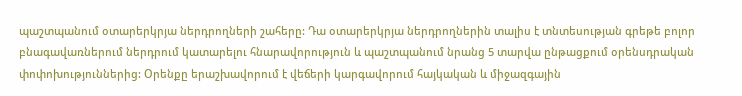պաշտպանում օտարերկրյա ներդրողների շահերը: Դա օտարերկրյա ներդրողներին տալիս է տնտեսության գրեթե բոլոր բնագավառներում ներդրում կատարելու հնարավորություն և պաշտպանում նրանց 5 տարվա ընթացքում օրենսդրական փոփոխություններից: Օրենքը երաշխավորում է վեճերի կարգավորում հայկական և միջազգային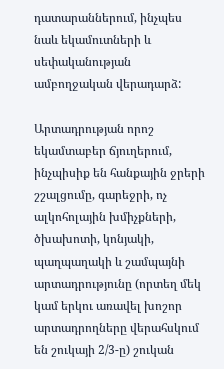դատարաններում, ինչպես նաև եկամուտների և սեփականության ամբողջական վերադարձ:

Արտադրության որոշ եկամտաբեր ճյուղերում, ինչպիսիք են հանքային ջրերի շշալցումը, գարեջրի, ոչ ալկոհոլային խմիչքների, ծխախոտի, կոնյակի, պաղպաղակի և շամպայնի արտադրությունը (որտեղ մեկ կամ երկու առավել խոշոր արտադրողները վերահսկում են շուկայի 2/3-ը) շուկան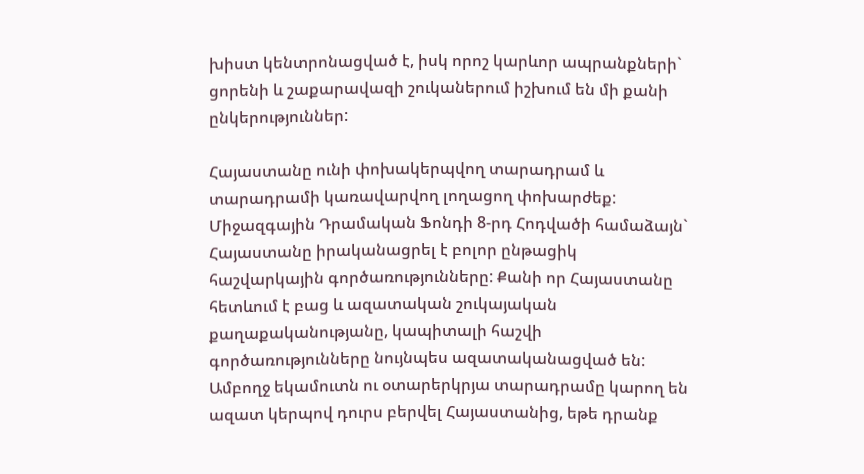խիստ կենտրոնացված է, իսկ որոշ կարևոր ապրանքների` ցորենի և շաքարավազի շուկաներում իշխում են մի քանի ընկերություններ:

Հայաստանը ունի փոխակերպվող տարադրամ և տարադրամի կառավարվող լողացող փոխարժեք: Միջազգային Դրամական Ֆոնդի 8-րդ Հոդվածի համաձայն` Հայաստանը իրականացրել է բոլոր ընթացիկ հաշվարկային գործառությունները: Քանի որ Հայաստանը հետևում է բաց և ազատական շուկայական քաղաքականությանը, կապիտալի հաշվի գործառությունները նույնպես ազատականացված են: Ամբողջ եկամուտն ու օտարերկրյա տարադրամը կարող են ազատ կերպով դուրս բերվել Հայաստանից, եթե դրանք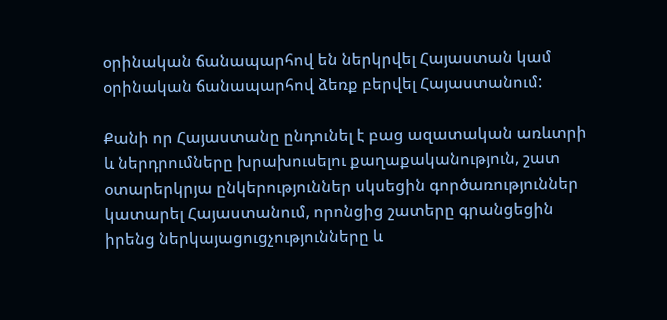օրինական ճանապարհով են ներկրվել Հայաստան կամ օրինական ճանապարհով ձեռք բերվել Հայաստանում:

Քանի որ Հայաստանը ընդունել է բաց ազատական առևտրի և ներդրումները խրախուսելու քաղաքականություն, շատ օտարերկրյա ընկերություններ սկսեցին գործառություններ կատարել Հայաստանում, որոնցից շատերը գրանցեցին իրենց ներկայացուցչությունները և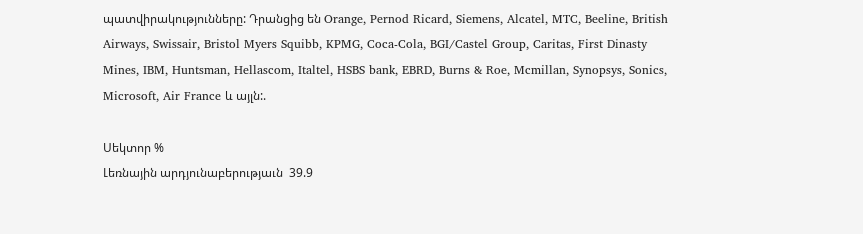պատվիրակությունները: Դրանցից են Orange, Pernod Ricard, Siemens, Alcatel, MTC, Beeline, British Airways, Swissair, Bristol Myers Squibb, KPMG, Coca-Cola, BGI/Castel Group, Caritas, First Dinasty Mines, IBM, Huntsman, Hellascom, Italtel, HSBS bank, EBRD, Burns & Roe, Mcmillan, Synopsys, Sonics, Microsoft, Air France և այլն:.

Սեկտոր %
Լեռնային արդյունաբերությաւն  39.9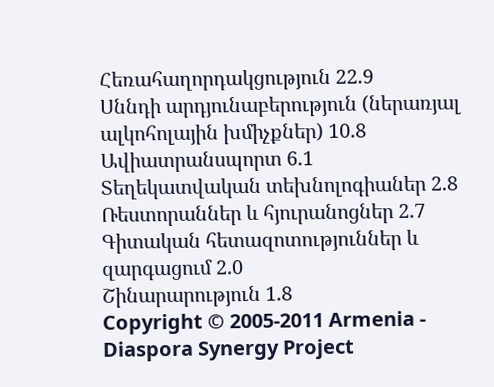Հեռահաղորդակցություն 22.9
Սննդի արդյունաբերություն (ներառյալ ալկոհոլային խմիչքներ) 10.8
Ավիատրանսպորտ 6.1
Տեղեկատվական տեխնոլոգիաներ 2.8
Ռեստորաններ և հյուրանոցներ 2.7
Գիտական հետազոտություններ և զարգացում 2.0
Շինարարություն 1.8
Copyright © 2005-2011 Armenia - Diaspora Synergy Project